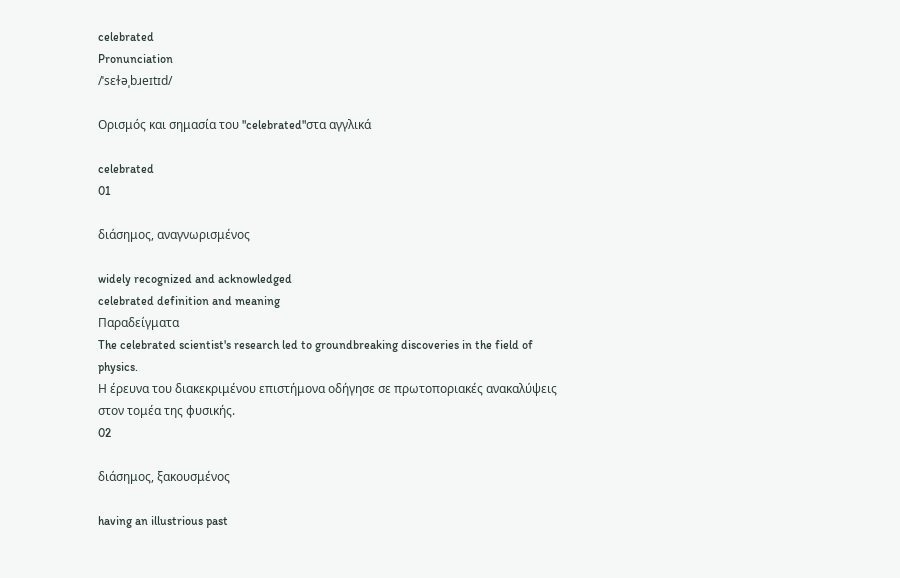celebrated
Pronunciation
/ˈsɛɫəˌbɹeɪtɪd/

Ορισμός και σημασία του "celebrated"στα αγγλικά

celebrated
01

διάσημος, αναγνωρισμένος

widely recognized and acknowledged
celebrated definition and meaning
Παραδείγματα
The celebrated scientist's research led to groundbreaking discoveries in the field of physics.
Η έρευνα του διακεκριμένου επιστήμονα οδήγησε σε πρωτοποριακές ανακαλύψεις στον τομέα της φυσικής.
02

διάσημος, ξακουσμένος

having an illustrious past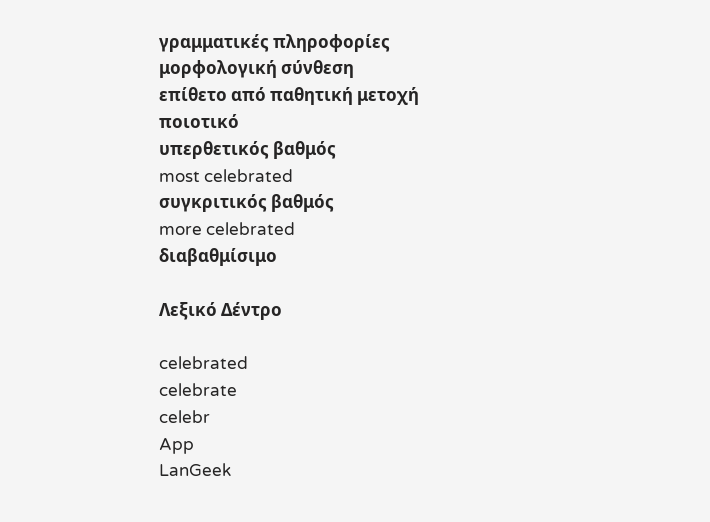γραμματικές πληροφορίες
μορφολογική σύνθεση
επίθετο από παθητική μετοχή
ποιοτικό
υπερθετικός βαθμός
most celebrated
συγκριτικός βαθμός
more celebrated
διαβαθμίσιμο

Λεξικό Δέντρο

celebrated
celebrate
celebr
App
LanGeek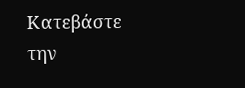Κατεβάστε την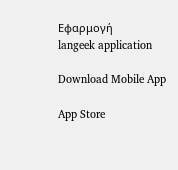Εφαρμογή
langeek application

Download Mobile App

App Store